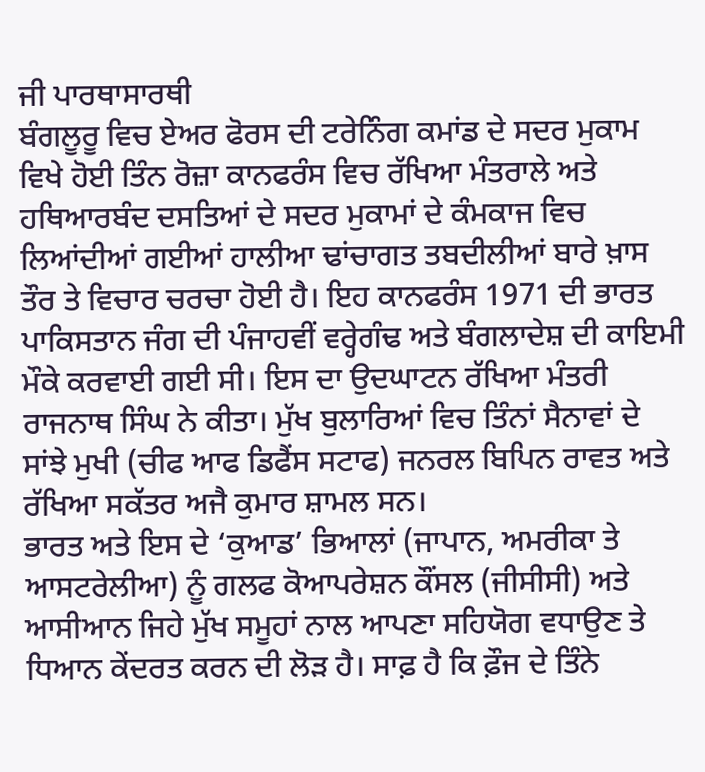ਜੀ ਪਾਰਥਾਸਾਰਥੀ
ਬੰਗਲੂਰੂ ਵਿਚ ਏਅਰ ਫੋਰਸ ਦੀ ਟਰੇਨਿੰਗ ਕਮਾਂਡ ਦੇ ਸਦਰ ਮੁਕਾਮ ਵਿਖੇ ਹੋਈ ਤਿੰਨ ਰੋਜ਼ਾ ਕਾਨਫਰੰਸ ਵਿਚ ਰੱਖਿਆ ਮੰਤਰਾਲੇ ਅਤੇ ਹਥਿਆਰਬੰਦ ਦਸਤਿਆਂ ਦੇ ਸਦਰ ਮੁਕਾਮਾਂ ਦੇ ਕੰਮਕਾਜ ਵਿਚ ਲਿਆਂਦੀਆਂ ਗਈਆਂ ਹਾਲੀਆ ਢਾਂਚਾਗਤ ਤਬਦੀਲੀਆਂ ਬਾਰੇ ਖ਼ਾਸ ਤੌਰ ਤੇ ਵਿਚਾਰ ਚਰਚਾ ਹੋਈ ਹੈ। ਇਹ ਕਾਨਫਰੰਸ 1971 ਦੀ ਭਾਰਤ ਪਾਕਿਸਤਾਨ ਜੰਗ ਦੀ ਪੰਜਾਹਵੀਂ ਵਰ੍ਹੇਗੰਢ ਅਤੇ ਬੰਗਲਾਦੇਸ਼ ਦੀ ਕਾਇਮੀ ਮੌਕੇ ਕਰਵਾਈ ਗਈ ਸੀ। ਇਸ ਦਾ ਉਦਘਾਟਨ ਰੱਖਿਆ ਮੰਤਰੀ ਰਾਜਨਾਥ ਸਿੰਘ ਨੇ ਕੀਤਾ। ਮੁੱਖ ਬੁਲਾਰਿਆਂ ਵਿਚ ਤਿੰਨਾਂ ਸੈਨਾਵਾਂ ਦੇ ਸਾਂਝੇ ਮੁਖੀ (ਚੀਫ ਆਫ ਡਿਫੈਂਸ ਸਟਾਫ) ਜਨਰਲ ਬਿਪਿਨ ਰਾਵਤ ਅਤੇ ਰੱਖਿਆ ਸਕੱਤਰ ਅਜੈ ਕੁਮਾਰ ਸ਼ਾਮਲ ਸਨ।
ਭਾਰਤ ਅਤੇ ਇਸ ਦੇ ‘ਕੁਆਡ’ ਭਿਆਲਾਂ (ਜਾਪਾਨ, ਅਮਰੀਕਾ ਤੇ ਆਸਟਰੇਲੀਆ) ਨੂੰ ਗਲਫ ਕੋਆਪਰੇਸ਼ਨ ਕੌਂਸਲ (ਜੀਸੀਸੀ) ਅਤੇ ਆਸੀਆਨ ਜਿਹੇ ਮੁੱਖ ਸਮੂਹਾਂ ਨਾਲ ਆਪਣਾ ਸਹਿਯੋਗ ਵਧਾਉਣ ਤੇ ਧਿਆਨ ਕੇਂਦਰਤ ਕਰਨ ਦੀ ਲੋੜ ਹੈ। ਸਾਫ਼ ਹੈ ਕਿ ਫ਼ੌਜ ਦੇ ਤਿੰਨੇ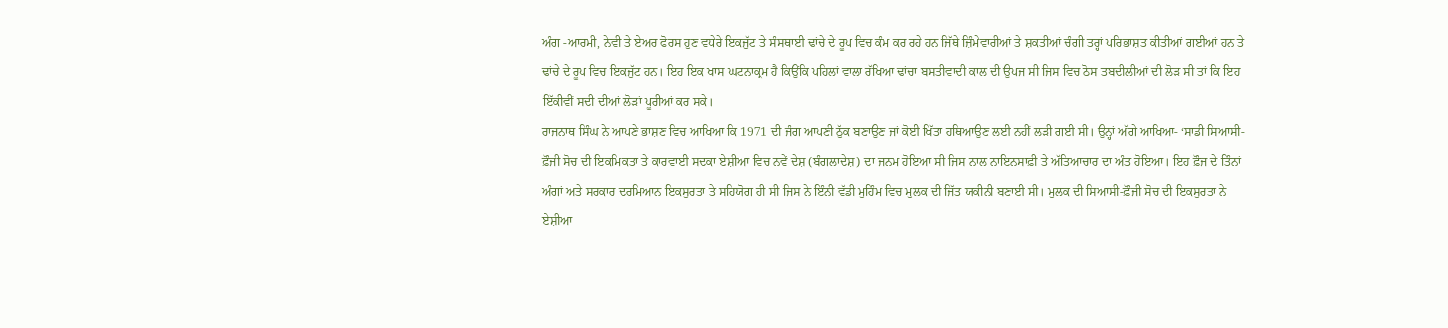ਅੰਗ -ਆਰਮੀ, ਨੇਵੀ ਤੇ ਏਅਰ ਫੋਰਸ ਹੁਣ ਵਧੇਰੇ ਇਕਜੁੱਟ ਤੇ ਸੰਸਥਾਈ ਢਾਂਚੇ ਦੇ ਰੂਪ ਵਿਚ ਕੰਮ ਕਰ ਰਹੇ ਹਨ ਜਿੱਥੇ ਜ਼ਿੰਮੇਵਾਰੀਆਂ ਤੇ ਸ਼ਕਤੀਆਂ ਚੰਗੀ ਤਰ੍ਹਾਂ ਪਰਿਭਾਸ਼ਤ ਕੀਤੀਆਂ ਗਈਆਂ ਹਨ ਤੇ ਢਾਂਚੇ ਦੇ ਰੂਪ ਵਿਚ ਇਕਜੁੱਟ ਹਨ। ਇਹ ਇਕ ਖਾਸ ਘਟਨਾਕ੍ਰਮ ਹੈ ਕਿਉਂਕਿ ਪਹਿਲਾਂ ਵਾਲਾ ਰੱਖਿਆ ਢਾਂਚਾ ਬਸਤੀਵਾਦੀ ਕਾਲ ਦੀ ਉਪਜ ਸੀ ਜਿਸ ਵਿਚ ਠੋਸ ਤਬਦੀਲੀਆਂ ਦੀ ਲੋੜ ਸੀ ਤਾਂ ਕਿ ਇਹ ਇੱਕੀਵੀਂ ਸਦੀ ਦੀਆਂ ਲੋੜਾਂ ਪੂਰੀਆਂ ਕਰ ਸਕੇ।
ਰਾਜਨਾਥ ਸਿੰਘ ਨੇ ਆਪਣੇ ਭਾਸ਼ਣ ਵਿਚ ਆਖਿਆ ਕਿ 1971 ਦੀ ਜੰਗ ਆਪਣੀ ਠੁੱਕ ਬਣਾਉਣ ਜਾਂ ਕੋਈ ਖਿੱਤਾ ਹਥਿਆਉਣ ਲਈ ਨਹੀਂ ਲੜੀ ਗਈ ਸੀ। ਉਨ੍ਹਾਂ ਅੱਗੇ ਆਖਿਆ- ‘ਸਾਡੀ ਸਿਆਸੀ-ਫ਼ੌਜੀ ਸੋਚ ਦੀ ਇਕਮਿਕਤਾ ਤੇ ਕਾਰਵਾਈ ਸਦਕਾ ਏਸ਼ੀਆ ਵਿਚ ਨਵੇਂ ਦੇਸ਼ (ਬੰਗਲਾਦੇਸ਼) ਦਾ ਜਨਮ ਹੋਇਆ ਸੀ ਜਿਸ ਨਾਲ ਨਾਇਨਸਾਫ਼ੀ ਤੇ ਅੱਤਿਆਚਾਰ ਦਾ ਅੰਤ ਹੋਇਆ। ਇਹ ਫ਼ੌਜ ਦੇ ਤਿੰਨਾਂ ਅੰਗਾਂ ਅਤੇ ਸਰਕਾਰ ਦਰਮਿਆਨ ਇਕਸੁਰਤਾ ਤੇ ਸਹਿਯੋਗ ਹੀ ਸੀ ਜਿਸ ਨੇ ਇੰਨੀ ਵੱਡੀ ਮੁਹਿੰਮ ਵਿਚ ਮੁਲਕ ਦੀ ਜਿੱਤ ਯਕੀਨੀ ਬਣਾਈ ਸੀ। ਮੁਲਕ ਦੀ ਸਿਆਸੀ-ਫ਼ੌਜੀ ਸੋਚ ਦੀ ਇਕਸੁਰਤਾ ਨੇ ਏਸ਼ੀਆ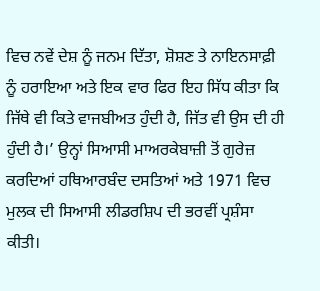ਵਿਚ ਨਵੇਂ ਦੇਸ਼ ਨੂੰ ਜਨਮ ਦਿੱਤਾ, ਸ਼ੋਸ਼ਣ ਤੇ ਨਾਇਨਸਾਫ਼ੀ ਨੂੰ ਹਰਾਇਆ ਅਤੇ ਇਕ ਵਾਰ ਫਿਰ ਇਹ ਸਿੱਧ ਕੀਤਾ ਕਿ ਜਿੱਥੇ ਵੀ ਕਿਤੇ ਵਾਜਬੀਅਤ ਹੁੰਦੀ ਹੈ, ਜਿੱਤ ਵੀ ਉਸ ਦੀ ਹੀ ਹੁੰਦੀ ਹੈ।’ ਉਨ੍ਹਾਂ ਸਿਆਸੀ ਮਾਅਰਕੇਬਾਜ਼ੀ ਤੋਂ ਗੁਰੇਜ਼ ਕਰਦਿਆਂ ਹਥਿਆਰਬੰਦ ਦਸਤਿਆਂ ਅਤੇ 1971 ਵਿਚ ਮੁਲਕ ਦੀ ਸਿਆਸੀ ਲੀਡਰਸ਼ਿਪ ਦੀ ਭਰਵੀਂ ਪ੍ਰਸ਼ੰਸਾ ਕੀਤੀ।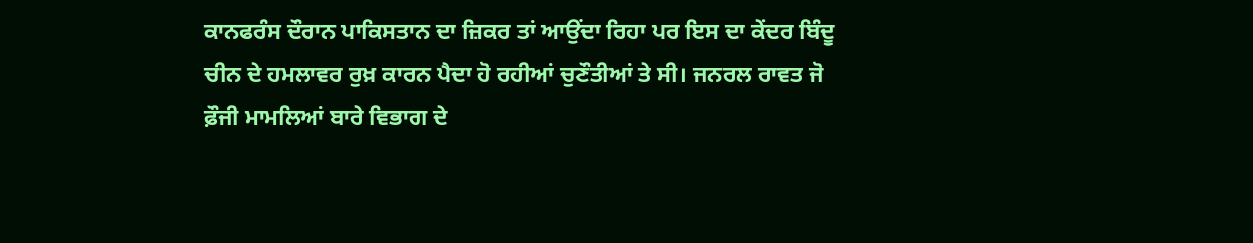ਕਾਨਫਰੰਸ ਦੌਰਾਨ ਪਾਕਿਸਤਾਨ ਦਾ ਜ਼ਿਕਰ ਤਾਂ ਆਉਂਦਾ ਰਿਹਾ ਪਰ ਇਸ ਦਾ ਕੇਂਦਰ ਬਿੰਦੂ ਚੀਨ ਦੇ ਹਮਲਾਵਰ ਰੁਖ਼ ਕਾਰਨ ਪੈਦਾ ਹੋ ਰਹੀਆਂ ਚੁਣੌਤੀਆਂ ਤੇ ਸੀ। ਜਨਰਲ ਰਾਵਤ ਜੋ ਫ਼ੌਜੀ ਮਾਮਲਿਆਂ ਬਾਰੇ ਵਿਭਾਗ ਦੇ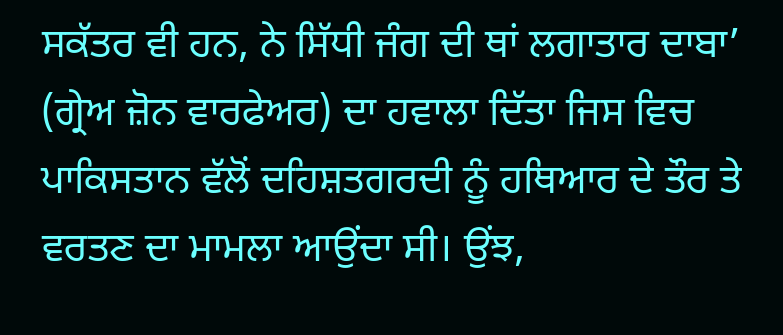ਸਕੱਤਰ ਵੀ ਹਨ, ਨੇ ਸਿੱਧੀ ਜੰਗ ਦੀ ਥਾਂ ਲਗਾਤਾਰ ਦਾਬਾ’ (ਗ੍ਰੇਅ ਜ਼ੋਨ ਵਾਰਫੇਅਰ) ਦਾ ਹਵਾਲਾ ਦਿੱਤਾ ਜਿਸ ਵਿਚ ਪਾਕਿਸਤਾਨ ਵੱਲੋਂ ਦਹਿਸ਼ਤਗਰਦੀ ਨੂੰ ਹਥਿਆਰ ਦੇ ਤੌਰ ਤੇ ਵਰਤਣ ਦਾ ਮਾਮਲਾ ਆਉਂਦਾ ਸੀ। ਉਂਝ,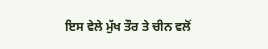ਇਸ ਵੇਲੇ ਮੁੱਖ ਤੌਰ ਤੇ ਚੀਨ ਵਲੋਂ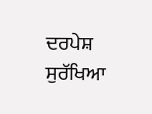ਦਰਪੇਸ਼ ਸੁਰੱਖਿਆ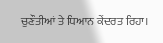ਚੁਣੌਤੀਆਂ ਤੇ ਧਿਆਨ ਕੇਂਦਰਤ ਰਿਹਾ।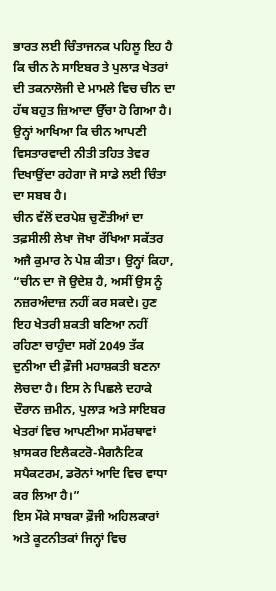ਭਾਰਤ ਲਈ ਚਿੰਤਾਜਨਕ ਪਹਿਲੂ ਇਹ ਹੈ ਕਿ ਚੀਨ ਨੇ ਸਾਇਬਰ ਤੇ ਪੁਲਾੜ ਖੇਤਰਾਂ ਦੀ ਤਕਨਾਲੋਜੀ ਦੇ ਮਾਮਲੇ ਵਿਚ ਚੀਨ ਦਾ ਹੱਥ ਬਹੁਤ ਜ਼ਿਆਦਾ ਉੱਚਾ ਹੋ ਗਿਆ ਹੈ। ਉਨ੍ਹਾਂ ਆਖਿਆ ਕਿ ਚੀਨ ਆਪਣੀ ਵਿਸਤਾਰਵਾਦੀ ਨੀਤੀ ਤਹਿਤ ਤੇਵਰ ਦਿਖਾਉਂਦਾ ਰਹੇਗਾ ਜੋ ਸਾਡੇ ਲਈ ਚਿੰਤਾ ਦਾ ਸਬਬ ਹੈ।
ਚੀਨ ਵੱਲੋਂ ਦਰਪੇਸ਼ ਚੁਣੌਤੀਆਂ ਦਾ ਤਫ਼ਸੀਲੀ ਲੇਖਾ ਜੋਖਾ ਰੱਖਿਆ ਸਕੱਤਰ ਅਜੈ ਕੁਮਾਰ ਨੇ ਪੇਸ਼ ਕੀਤਾ। ਉਨ੍ਹਾਂ ਕਿਹਾ, “ਚੀਨ ਦਾ ਜੋ ਉਦੇਸ਼ ਹੈ, ਅਸੀਂ ਉਸ ਨੂੰ ਨਜ਼ਰਅੰਦਾਜ਼ ਨਹੀਂ ਕਰ ਸਕਦੇ। ਹੁਣ ਇਹ ਖੇਤਰੀ ਸ਼ਕਤੀ ਬਣਿਆ ਨਹੀਂ ਰਹਿਣਾ ਚਾਹੁੰਦਾ ਸਗੋਂ 2049 ਤੱਕ ਦੁਨੀਆ ਦੀ ਫ਼ੌਜੀ ਮਹਾਸ਼ਕਤੀ ਬਣਨਾ ਲੋਚਦਾ ਹੈ। ਇਸ ਨੇ ਪਿਛਲੇ ਦਹਾਕੇ ਦੌਰਾਨ ਜ਼ਮੀਨ, ਪੁਲਾੜ ਅਤੇ ਸਾਇਬਰ ਖੇਤਰਾਂ ਵਿਚ ਆਪਣੀਆ ਸਮੱਰਥਾਵਾਂ ਖ਼ਾਸਕਰ ਇਲੈਕਟਰੋ-ਮੈਗਨੈਟਿਕ ਸਪੈਕਟਰਮ, ਡਰੋਨਾਂ ਆਦਿ ਵਿਚ ਵਾਧਾ ਕਰ ਲਿਆ ਹੈ।”
ਇਸ ਮੌਕੇ ਸਾਬਕਾ ਫ਼ੌਜੀ ਅਹਿਲਕਾਰਾਂ ਅਤੇ ਕੂਟਨੀਤਕਾਂ ਜਿਨ੍ਹਾਂ ਵਿਚ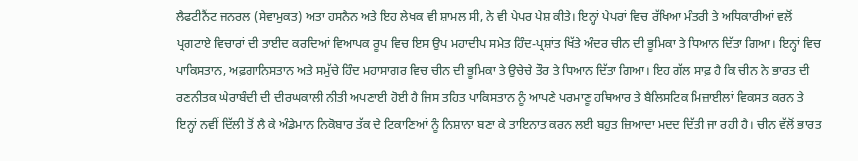ਲੈਫਟੀਨੈਂਟ ਜਨਰਲ (ਸੇਵਾਮੁਕਤ) ਅਤਾ ਹਸਨੈਨ ਅਤੇ ਇਹ ਲੇਖਕ ਵੀ ਸ਼ਾਮਲ ਸੀ, ਨੇ ਵੀ ਪੇਪਰ ਪੇਸ਼ ਕੀਤੇ। ਇਨ੍ਹਾਂ ਪੇਪਰਾਂ ਵਿਚ ਰੱਖਿਆ ਮੰਤਰੀ ਤੇ ਅਧਿਕਾਰੀਆਂ ਵਲੋਂ ਪ੍ਰਗਟਾਏ ਵਿਚਾਰਾਂ ਦੀ ਤਾਈਦ ਕਰਦਿਆਂ ਵਿਆਪਕ ਰੂਪ ਵਿਚ ਇਸ ਉਪ ਮਹਾਦੀਪ ਸਮੇਤ ਹਿੰਦ-ਪ੍ਰਸ਼ਾਂਤ ਖਿੱਤੇ ਅੰਦਰ ਚੀਨ ਦੀ ਭੂਮਿਕਾ ਤੇ ਧਿਆਨ ਦਿੱਤਾ ਗਿਆ। ਇਨ੍ਹਾਂ ਵਿਚ ਪਾਕਿਸਤਾਨ, ਅਫ਼ਗਾਨਿਸਤਾਨ ਅਤੇ ਸਮੁੱਚੇ ਹਿੰਦ ਮਹਾਸਾਗਰ ਵਿਚ ਚੀਨ ਦੀ ਭੂਮਿਕਾ ਤੇ ਉਚੇਚੇ ਤੌਰ ਤੇ ਧਿਆਨ ਦਿੱਤਾ ਗਿਆ। ਇਹ ਗੱਲ ਸਾਫ਼ ਹੈ ਕਿ ਚੀਨ ਨੇ ਭਾਰਤ ਦੀ ਰਣਨੀਤਕ ਘੇਰਾਬੰਦੀ ਦੀ ਦੀਰਘਕਾਲੀ ਨੀਤੀ ਅਪਣਾਈ ਹੋਈ ਹੈ ਜਿਸ ਤਹਿਤ ਪਾਕਿਸਤਾਨ ਨੂੰ ਆਪਣੇ ਪਰਮਾਣੂ ਹਥਿਆਰ ਤੇ ਬੈਲਿਸਟਿਕ ਮਿਜ਼ਾਈਲਾਂ ਵਿਕਸਤ ਕਰਨ ਤੇ ਇਨ੍ਹਾਂ ਨਵੀਂ ਦਿੱਲੀ ਤੋਂ ਲੈ ਕੇ ਅੰਡੇਮਾਨ ਨਿਕੋਬਾਰ ਤੱਕ ਦੇ ਟਿਕਾਣਿਆਂ ਨੂੰ ਨਿਸ਼ਾਨਾ ਬਣਾ ਕੇ ਤਾਇਨਾਤ ਕਰਨ ਲਈ ਬਹੁਤ ਜ਼ਿਆਦਾ ਮਦਦ ਦਿੱਤੀ ਜਾ ਰਹੀ ਹੈ। ਚੀਨ ਵੱਲੋਂ ਭਾਰਤ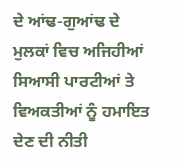ਦੇ ਆਂਢ-ਗੁਆਂਢ ਦੇ ਮੁਲਕਾਂ ਵਿਚ ਅਜਿਹੀਆਂ ਸਿਆਸੀ ਪਾਰਟੀਆਂ ਤੇ ਵਿਅਕਤੀਆਂ ਨੂੰ ਹਮਾਇਤ ਦੇਣ ਦੀ ਨੀਤੀ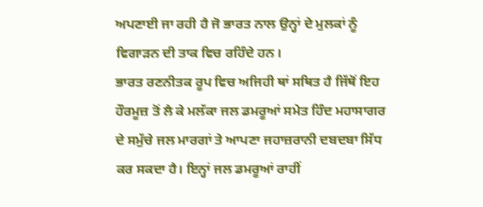ਅਪਣਾਈ ਜਾ ਰਹੀ ਹੈ ਜੋ ਭਾਰਤ ਨਾਲ ਉਨ੍ਹਾਂ ਦੇ ਮੁਲਕਾਂ ਨੂੰ ਵਿਗਾੜਨ ਦੀ ਤਾਕ ਵਿਚ ਰਹਿੰਦੇ ਹਨ।
ਭਾਰਤ ਰਣਨੀਤਕ ਰੂਪ ਵਿਚ ਅਜਿਹੀ ਥਾਂ ਸਥਿਤ ਹੈ ਜਿੱਥੋਂ ਇਹ ਹੌਰਮੂਜ਼ ਤੋਂ ਲੈ ਕੇ ਮਲੱਕਾ ਜਲ ਡਮਰੂਆਂ ਸਮੇਤ ਹਿੰਦ ਮਹਾਸਾਗਰ ਦੇ ਸਮੁੱਚੇ ਜਲ ਮਾਰਗਾਂ ਤੇ ਆਪਣਾ ਜਹਾਜ਼ਰਾਨੀ ਦਬਦਬਾ ਸਿੱਧ ਕਰ ਸਕਦਾ ਹੈ। ਇਨ੍ਹਾਂ ਜਲ ਡਮਰੂਆਂ ਰਾਹੀਂ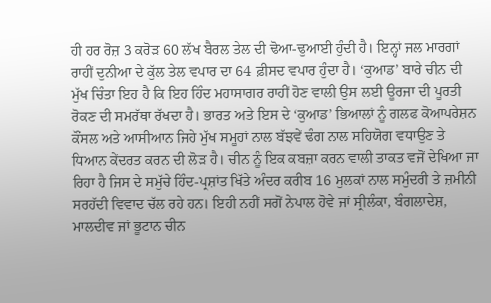ਹੀ ਹਰ ਰੋਜ਼ 3 ਕਰੋੜ 60 ਲੱਖ ਬੈਰਲ ਤੇਲ ਦੀ ਢੋਆ-ਢੁਆਈ ਹੁੰਦੀ ਹੈ। ਇਨ੍ਹਾਂ ਜਲ ਮਾਰਗਾਂ ਰਾਹੀਂ ਦੁਨੀਆ ਦੇ ਕੁੱਲ ਤੇਲ ਵਪਾਰ ਦਾ 64 ਫ਼ੀਸਦ ਵਪਾਰ ਹੁੰਦਾ ਹੈ। ‘ਕੁਆਡ’ ਬਾਰੇ ਚੀਨ ਦੀ ਮੁੱਖ ਚਿੰਤਾ ਇਹ ਹੈ ਕਿ ਇਹ ਹਿੰਦ ਮਹਾਸਾਗਰ ਰਾਹੀਂ ਹੋਣ ਵਾਲੀ ਉਸ ਲਈ ਊਰਜਾ ਦੀ ਪੂਰਤੀ ਰੋਕਣ ਦੀ ਸਮਰੱਥਾ ਰੱਖਦਾ ਹੈ। ਭਾਰਤ ਅਤੇ ਇਸ ਦੇ ‘ਕੁਆਡ’ ਭਿਆਲਾਂ ਨੂੰ ਗਲਫ ਕੋਆਪਰੇਸ਼ਨ ਕੌਂਸਲ ਅਤੇ ਆਸੀਆਨ ਜਿਹੇ ਮੁੱਖ ਸਮੂਹਾਂ ਨਾਲ ਬੱਝਵੇਂ ਢੰਗ ਨਾਲ ਸਹਿਯੋਗ ਵਧਾਉਣ ਤੇ ਧਿਆਨ ਕੇਂਦਰਤ ਕਰਨ ਦੀ ਲੋੜ ਹੈ। ਚੀਨ ਨੂੰ ਇਕ ਕਬਜ਼ਾ ਕਰਨ ਵਾਲੀ ਤਾਕਤ ਵਜੋਂ ਦੇਖਿਆ ਜਾ ਰਿਹਾ ਹੈ ਜਿਸ ਦੇ ਸਮੁੱਚੇ ਹਿੰਦ-ਪ੍ਰਸ਼ਾਂਤ ਖਿੱਤੇ ਅੰਦਰ ਕਰੀਬ 16 ਮੁਲਕਾਂ ਨਾਲ ਸਮੁੰਦਰੀ ਤੇ ਜ਼ਮੀਨੀ ਸਰਹੱਦੀ ਵਿਵਾਦ ਚੱਲ ਰਹੇ ਹਨ। ਇਹੀ ਨਹੀਂ ਸਗੋਂ ਨੇਪਾਲ ਹੋਵੇ ਜਾਂ ਸ੍ਰੀਲੰਕਾ, ਬੰਗਲਾਦੇਸ਼, ਮਾਲਦੀਵ ਜਾਂ ਭੂਟਾਨ ਚੀਨ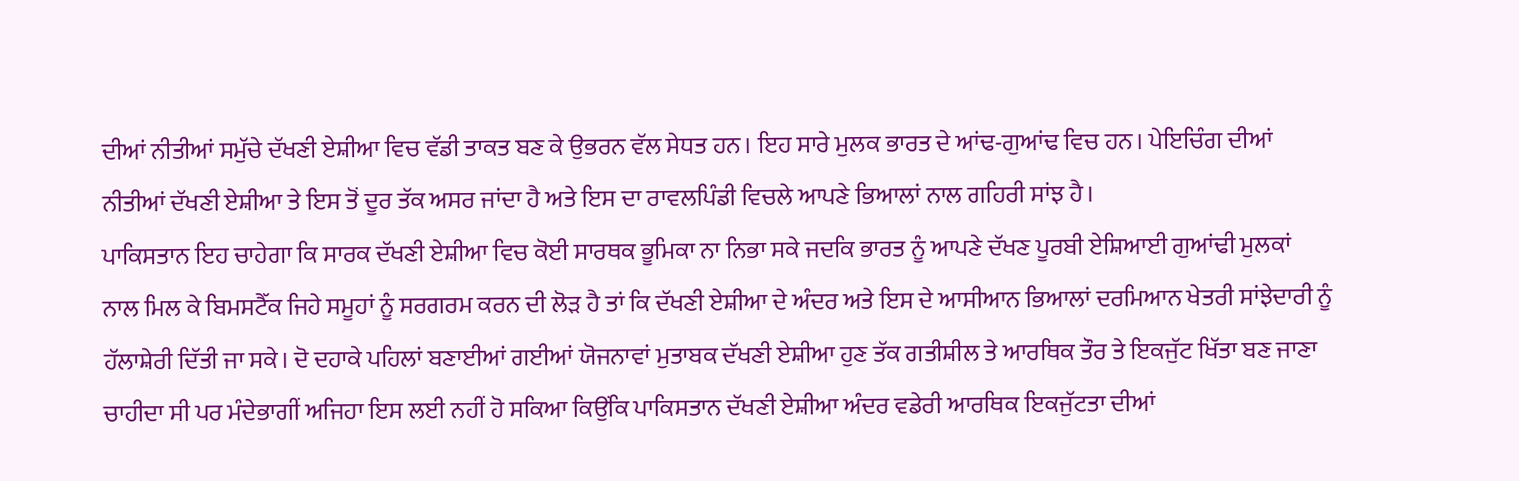ਦੀਆਂ ਨੀਤੀਆਂ ਸਮੁੱਚੇ ਦੱਖਣੀ ਏਸ਼ੀਆ ਵਿਚ ਵੱਡੀ ਤਾਕਤ ਬਣ ਕੇ ਉਭਰਨ ਵੱਲ ਸੇਧਤ ਹਨ। ਇਹ ਸਾਰੇ ਮੁਲਕ ਭਾਰਤ ਦੇ ਆਂਢ-ਗੁਆਂਢ ਵਿਚ ਹਨ। ਪੇਇਚਿੰਗ ਦੀਆਂ ਨੀਤੀਆਂ ਦੱਖਣੀ ਏਸ਼ੀਆ ਤੇ ਇਸ ਤੋਂ ਦੂਰ ਤੱਕ ਅਸਰ ਜਾਂਦਾ ਹੈ ਅਤੇ ਇਸ ਦਾ ਰਾਵਲਪਿੰਡੀ ਵਿਚਲੇ ਆਪਣੇ ਭਿਆਲਾਂ ਨਾਲ ਗਹਿਰੀ ਸਾਂਝ ਹੈ।
ਪਾਕਿਸਤਾਨ ਇਹ ਚਾਹੇਗਾ ਕਿ ਸਾਰਕ ਦੱਖਣੀ ਏਸ਼ੀਆ ਵਿਚ ਕੋਈ ਸਾਰਥਕ ਭੂਮਿਕਾ ਨਾ ਨਿਭਾ ਸਕੇ ਜਦਕਿ ਭਾਰਤ ਨੂੰ ਆਪਣੇ ਦੱਖਣ ਪੂਰਬੀ ਏਸ਼ਿਆਈ ਗੁਆਂਢੀ ਮੁਲਕਾਂ ਨਾਲ ਮਿਲ ਕੇ ਬਿਮਸਟੈੱਕ ਜਿਹੇ ਸਮੂਹਾਂ ਨੂੰ ਸਰਗਰਮ ਕਰਨ ਦੀ ਲੋੜ ਹੈ ਤਾਂ ਕਿ ਦੱਖਣੀ ਏਸ਼ੀਆ ਦੇ ਅੰਦਰ ਅਤੇ ਇਸ ਦੇ ਆਸੀਆਨ ਭਿਆਲਾਂ ਦਰਮਿਆਨ ਖੇਤਰੀ ਸਾਂਝੇਦਾਰੀ ਨੂੰ ਹੱਲਾਸ਼ੇਰੀ ਦਿੱਤੀ ਜਾ ਸਕੇ। ਦੋ ਦਹਾਕੇ ਪਹਿਲਾਂ ਬਣਾਈਆਂ ਗਈਆਂ ਯੋਜਨਾਵਾਂ ਮੁਤਾਬਕ ਦੱਖਣੀ ਏਸ਼ੀਆ ਹੁਣ ਤੱਕ ਗਤੀਸ਼ੀਲ ਤੇ ਆਰਥਿਕ ਤੌਰ ਤੇ ਇਕਜੁੱਟ ਖਿੱਤਾ ਬਣ ਜਾਣਾ ਚਾਹੀਦਾ ਸੀ ਪਰ ਮੰਦੇਭਾਗੀਂ ਅਜਿਹਾ ਇਸ ਲਈ ਨਹੀਂ ਹੋ ਸਕਿਆ ਕਿਉਂਕਿ ਪਾਕਿਸਤਾਨ ਦੱਖਣੀ ਏਸ਼ੀਆ ਅੰਦਰ ਵਡੇਰੀ ਆਰਥਿਕ ਇਕਜੁੱਟਤਾ ਦੀਆਂ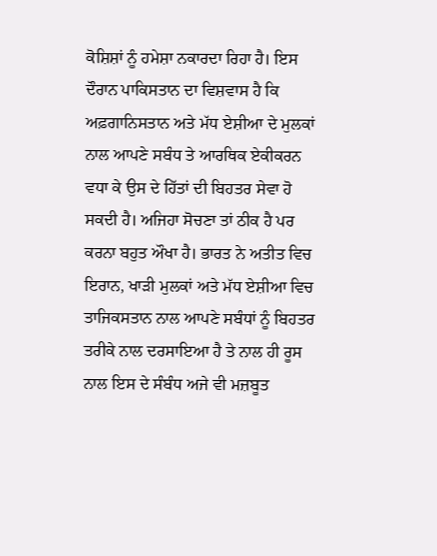ਕੋਸ਼ਿਸ਼ਾਂ ਨੂੰ ਹਮੇਸ਼ਾ ਨਕਾਰਦਾ ਰਿਹਾ ਹੈ। ਇਸ ਦੌਰਾਨ ਪਾਕਿਸਤਾਨ ਦਾ ਵਿਸ਼ਵਾਸ ਹੈ ਕਿ ਅਫ਼ਗਾਨਿਸਤਾਨ ਅਤੇ ਮੱਧ ਏਸ਼ੀਆ ਦੇ ਮੁਲਕਾਂ ਨਾਲ ਆਪਣੇ ਸਬੰਧ ਤੇ ਆਰਥਿਕ ਏਕੀਕਰਨ ਵਧਾ ਕੇ ਉਸ ਦੇ ਹਿੱਤਾਂ ਦੀ ਬਿਹਤਰ ਸੇਵਾ ਹੋ ਸਕਦੀ ਹੈ। ਅਜਿਹਾ ਸੋਚਣਾ ਤਾਂ ਠੀਕ ਹੈ ਪਰ ਕਰਨਾ ਬਹੁਤ ਔਖਾ ਹੈ। ਭਾਰਤ ਨੇ ਅਤੀਤ ਵਿਚ ਇਰਾਨ, ਖਾੜੀ ਮੁਲਕਾਂ ਅਤੇ ਮੱਧ ਏਸ਼ੀਆ ਵਿਚ ਤਾਜਿਕਸਤਾਨ ਨਾਲ ਆਪਣੇ ਸਬੰਧਾਂ ਨੂੰ ਬਿਹਤਰ ਤਰੀਕੇ ਨਾਲ ਦਰਸਾਇਆ ਹੈ ਤੇ ਨਾਲ ਹੀ ਰੂਸ ਨਾਲ ਇਸ ਦੇ ਸੰਬੰਧ ਅਜੇ ਵੀ ਮਜ਼ਬੂਤ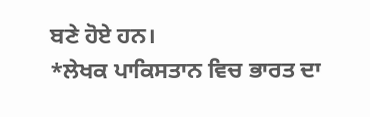ਬਣੇ ਹੋਏ ਹਨ।
*ਲੇਖਕ ਪਾਕਿਸਤਾਨ ਵਿਚ ਭਾਰਤ ਦਾ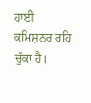ਹਾਈ ਕਮਿਸ਼ਨਰ ਰਹਿ ਚੁੱਕਾ ਹੈ।